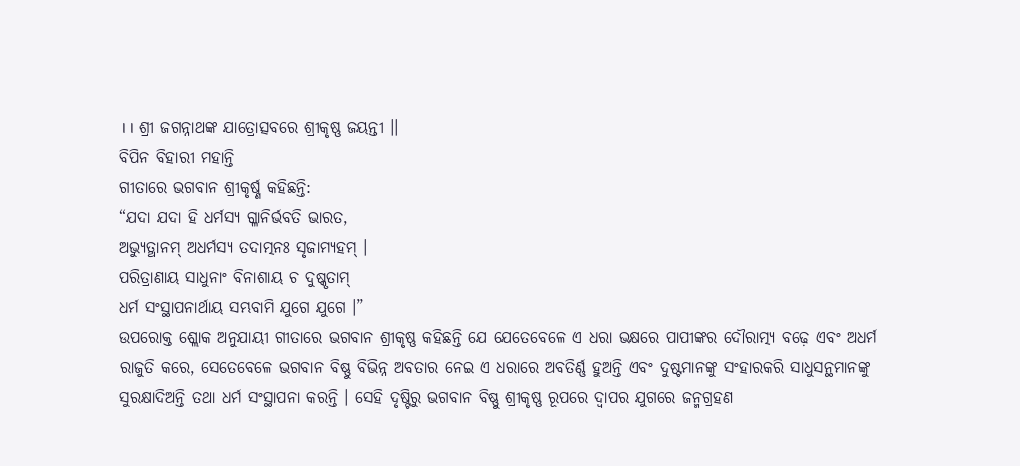।। ଶ୍ରୀ ଜଗନ୍ନାଥଙ୍କ ଯାତ୍ରୋତ୍ସବରେ ଶ୍ରୀକୃଷ୍ଣ ଜୟନ୍ତୀ ।।
ବିପିନ ବିହାରୀ ମହାନ୍ତି
ଗୀତାରେ ଭଗବାନ ଶ୍ରୀକୃର୍ଷ୍ଣ କହିଛନ୍ତି:
“ଯଦା ଯଦା ହି ଧର୍ମସ୍ୟ ଗ୍ଳାନିର୍ଭବତି ଭାରତ,
ଅଭ୍ୟୁତ୍ଥାନମ୍ ଅଧର୍ମସ୍ୟ ତଦାତ୍ମନଃ ସୃଜାମ୍ୟହମ୍ ।
ପରିତ୍ରାଣାୟ ସାଧୁନାଂ ବିନାଶାୟ ଚ ଦୁଷ୍କୃତାମ୍
ଧର୍ମ ସଂସ୍ଥାପନାର୍ଥାୟ ସମ୍ଭବାମି ଯୁଗେ ଯୁଗେ ।”
ଉପରୋକ୍ତ ଶ୍ଲୋକ ଅନୁଯାୟୀ ଗୀତାରେ ଭଗବାନ ଶ୍ରୀକୃଷ୍ଣ କହିଛନ୍ତି ଯେ ଯେତେବେଳେ ଏ ଧରା ଭକ୍ଷରେ ପାପୀଙ୍କର ଦୌରାତ୍ମ୍ୟ ବଢ଼େ ଏବଂ ଅଧର୍ମ ରାଜୁତି କରେ, ସେତେବେଳେ ଭଗବାନ ବିଷ୍ଣୁ ବିଭିନ୍ନ ଅବତାର ନେଇ ଏ ଧରାରେ ଅବତିର୍ଣ୍ଣ ହୁଅନ୍ତି ଏବଂ ଦୁଷ୍ଟମାନଙ୍କୁ ସଂହାରକରି ସାଧୁସନ୍ଥମାନଙ୍କୁ ସୁରକ୍ଷାଦିଅନ୍ତି ତଥା ଧର୍ମ ସଂସ୍ଥାପନା କରନ୍ତି । ସେହି ଦୃଷ୍ଟିରୁ ଭଗବାନ ବିଷ୍ଣୁ ଶ୍ରୀକୃଷ୍ଣ ରୂପରେ ଦ୍ୱାପର ଯୁଗରେ ଜନ୍ମଗ୍ରହଣ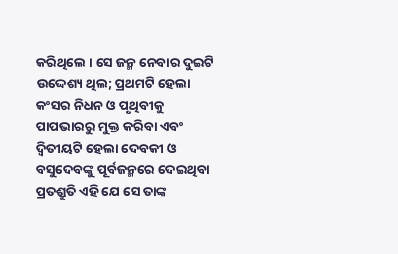କରିଥିଲେ । ସେ ଜନ୍ମ ନେବାର ଦୁଇଟି ଉଦ୍ଦେଶ୍ୟ ଥିଲ; ପ୍ରଥମଟି ହେଲା କଂସର ନିଧନ ଓ ପୃଥିବୀକୁ ପାପଭାରରୁ ମୁକ୍ତ କରିବା ଏବଂ ଦ୍ୱିତୀୟଟି ହେଲା ଦେବକୀ ଓ ବସୁଦେବଙ୍କୁ ପୂର୍ବଜନ୍ମରେ ଦେଇଥିବା ପ୍ରତଶ୍ରୁତି ଏହି ଯେ ସେ ତାଙ୍କ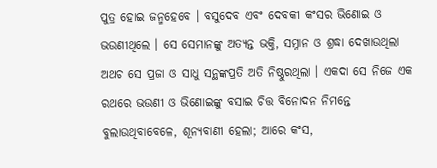ପୁତ୍ର ହୋଇ ଜନ୍ମହେବେ । ବସୁଦେବ ଏବଂ ଦେବକୀ କଂସର ଭିଣୋଇ ଓ ଭଉଣୀଥିଲେ । ସେ ସେମାନଙ୍କୁ ଅତ୍ୟନ୍ତ ଭକ୍ତି, ସମ୍ନାନ ଓ ଶ୍ରଦ୍ଧା ଦେଖାଉଥିଲା ଅଥଚ ସେ ପ୍ରଜା ଓ ସାଧୁ ସନ୍ଥଙ୍କପ୍ରତି ଅତି ନିଷ୍ଠୁରଥିଲା । ଏକଦା ସେ ନିଜେ ଏକ ରଥରେ ଭଉଣୀ ଓ ଭିଣୋଇଙ୍କୁ ବସାଇ ଚିତ୍ତ ବିନୋଦନ ନିମନ୍ତେ ବୁଲାଉଥିବାବେଳେ, ଶୂନ୍ୟବାଣୀ ହେଲା; ଆରେ କଂସ,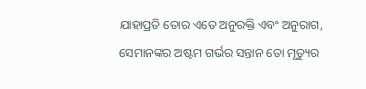ଯାହାପ୍ରତି ତୋର ଏତେ ଅନୁରକ୍ତି ଏବଂ ଅନୁରାଗ, ସେମାନଙ୍କର ଅଷ୍ଟମ ଗର୍ଭର ସନ୍ତାନ ତୋ ମୃତ୍ୟୁର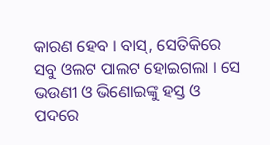କାରଣ ହେବ । ବାସ୍, ସେତିକିରେ ସବୁ ଓଲଟ ପାଲଟ ହୋଇଗଲା । ସେ ଭଉଣୀ ଓ ଭିଣୋଇଙ୍କୁ ହସ୍ତ ଓ ପଦରେ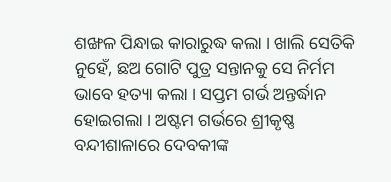ଶଙ୍ଖଳ ପିନ୍ଧାଇ କାରାରୁଦ୍ଧ କଲା । ଖାଲି ସେତିକି ନୁହେଁ, ଛଅ ଗୋଟି ପୁତ୍ର ସନ୍ତାନକୁ ସେ ନିର୍ମମ ଭାବେ ହତ୍ୟା କଲା । ସପ୍ତମ ଗର୍ଭ ଅନ୍ତର୍ଦ୍ଧାନ ହୋଇଗଲା । ଅଷ୍ଟମ ଗର୍ଭରେ ଶ୍ରୀକୃଷ୍ଣ ବନ୍ଦୀଶାଳାରେ ଦେବକୀଙ୍କ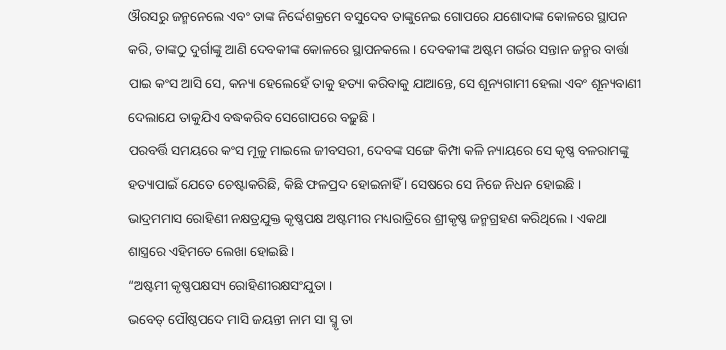ଔରସରୁ ଜନ୍ମନେଲେ ଏବଂ ତାଙ୍କ ନିର୍ଦ୍ଦେଶକ୍ରମେ ବସୁଦେବ ତାଙ୍କୁନେଇ ଗୋପରେ ଯଶୋଦାଙ୍କ କୋଳରେ ସ୍ଥାପନ କରି, ତାଙ୍କଠୁ ଦୁର୍ଗାଙ୍କୁ ଆଣି ଦେବକୀଙ୍କ କୋଳରେ ସ୍ଥାପନକଲେ । ଦେବକୀଙ୍କ ଅଷ୍ଟମ ଗର୍ଭର ସନ୍ତାନ ଜନ୍ମର ବାର୍ତ୍ତା ପାଇ କଂସ ଆସି ସେ, କନ୍ୟା ହେଲେହେଁ ତାକୁ ହତ୍ୟା କରିବାକୁ ଯାଆନ୍ତେ, ସେ ଶୂନ୍ୟଗାମୀ ହେଲା ଏବଂ ଶୂନ୍ୟବାଣୀ ଦେଲାଯେ ତାକୁଯିଏ ବଦ୍ଧକରିବ ସେଗୋପରେ ବଢ଼ୁଛି ।
ପରବର୍ତ୍ତି ସମୟରେ କଂସ ମୂଳୁ ମାଇଲେ ଜୀବସରୀ, ଦେବଙ୍କ ସଙ୍ଗେ କିମ୍ପା କଳି ନ୍ୟାୟରେ ସେ କୃଷ୍ଣ ବଳରାମଙ୍କୁ ହତ୍ୟାପାଇଁ ଯେତେ ଚେଷ୍ଟାକରିଛି, କିଛି ଫଳପ୍ରଦ ହୋଇନାହିଁ । ସେଷରେ ସେ ନିଜେ ନିଧନ ହୋଇଛି ।
ଭାଦ୍ରମମାସ ରୋହିଣୀ ନକ୍ଷତ୍ରଯୁକ୍ତ କୃଷ୍ଣପକ୍ଷ ଅଷ୍ଟମୀର ମଧ୍ୟରାତ୍ରିରେ ଶ୍ରୀକୃଷ୍ଣ ଜନ୍ମଗ୍ରହଣ କରିଥିଲେ । ଏକଥା ଶାସ୍ତ୍ରରେ ଏହିମତେ ଲେଖା ହୋଇଛି ।
“ଅଷ୍ଟମୀ କୃଷ୍ଣପକ୍ଷସ୍ୟ ରୋହିଣୀରକ୍ଷସଂଯୁତା ।
ଭବେତ୍ ପୌଷ୍ଠପଦେ ମାସି ଜୟନ୍ତୀ ନାମ ସା ସ୍ମୃ ତା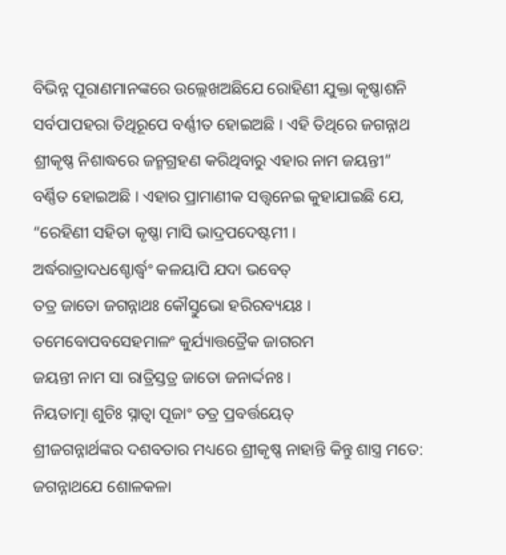ବିଭିନ୍ନ ପୂରାଣମାନଙ୍କରେ ଉଲ୍ଲେଖଅଛିଯେ ରୋହିଣୀ ଯୁକ୍ତା କୃଷ୍ଣାଶନି ସର୍ବପାପହରା ତିଥିରୂପେ ବର୍ଣ୍ଣୀତ ହୋଇଅଛି । ଏହି ତିଥିରେ ଜଗନ୍ନାଥ ଶ୍ରୀକୃଷ୍ଣ ନିଶାଦ୍ଧରେ ଜନ୍ମଗ୍ରହଣ କରିଥିବାରୁ ଏହାର ନାମ ଜୟନ୍ତୀ” ବର୍ଣ୍ଣିତ ହୋଇଅଛି । ଏହାର ପ୍ରାମାଣୀକ ସତ୍ତ୍ୱନେଇ କୁହାଯାଇଛି ଯେ,
“ରେହିଣୀ ସହିତା କୃଷ୍ଣା ମାସି ଭାଦ୍ରପଦେଷ୍ଟମୀ ।
ଅର୍ଦ୍ଧରାତ୍ରାଦଧଶ୍ଚୋର୍ଦ୍ଧ୍ୱଂ କଳୟାପି ଯଦା ଭବେତ୍
ତତ୍ର ଜାତୋ ଜଗନ୍ନାଥଃ କୌସ୍ତୁଭୋ ହରିରବ୍ୟୟଃ ।
ତମେବୋପବସେହମାଳଂ କୁର୍ଯ୍ୟାତ୍ତତ୍ରୈକ ଜାଗରମ
ଜୟନ୍ତୀ ନାମ ସା ରାତ୍ରିସ୍ତତ୍ର ଜାତୋ ଜନାର୍ଦ୍ଦନଃ ।
ନିୟତାତ୍ମା ଶୁଚିଃ ସ୍ନାତ୍ୱା ପୂଜାଂ ତତ୍ର ପ୍ରବର୍ତ୍ତୟେତ୍
ଶ୍ରୀଜଗନ୍ନାର୍ଥଙ୍କର ଦଶବତାର ମଧ୍ୟରେ ଶ୍ରୀକୃଷ୍ଣ ନାହାନ୍ତି କିନ୍ତୁ ଶାସ୍ତ୍ର ମତେ:
ଜଗନ୍ନାଥଯେ ଶୋଳକଳା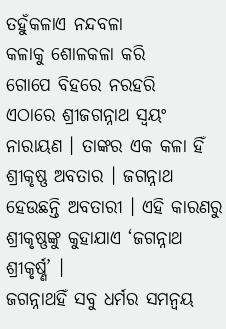ତହୁଁକଳାଏ ନନ୍ଦବଳା
କଳାକୁ ଶୋଳକଳା କରି
ଗୋପେ ବିହରେ ନରହରି
ଏଠାରେ ଶ୍ରୀଜଗନ୍ନାଥ ସ୍ୱୟଂ ନାରାୟଣ । ତାଙ୍କର ଏକ କଳା ହିଁ ଶ୍ରୀକୃଷ୍ଣ ଅବତାର । ଜଗନ୍ନାଥ ହେଉଛନ୍ତି ଅବତାରୀ । ଏହି କାରଣରୁ ଶ୍ରୀକୃଷ୍ଣଙ୍କୁ କୁହାଯାଏ ‘ଜଗନ୍ନାଥ ଶ୍ରୀକୃର୍ଷ୍ଣ’ ।
ଜଗନ୍ନାଥହିଁ ସବୁ ଧର୍ମର ସମନ୍ୱୟ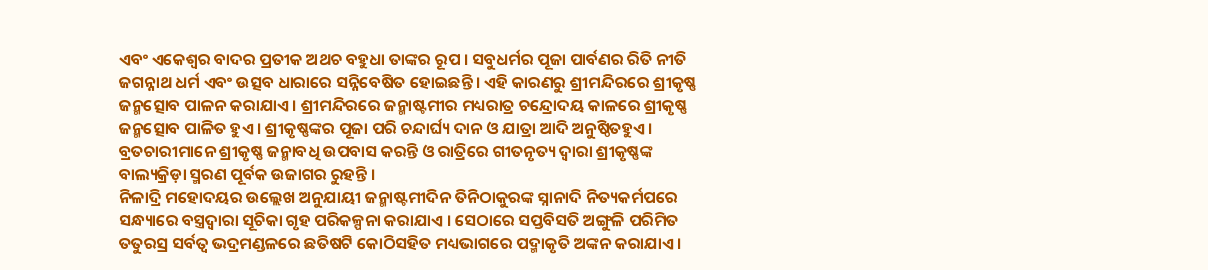ଏବଂ ଏକେଶ୍ୱର ବାଦର ପ୍ରତୀକ ଅଥଚ ବହୁଧା ତାଙ୍କର ରୂପ । ସବୁଧର୍ମର ପୂଜା ପାର୍ବଣର ରିତି ନୀତି ଜଗନ୍ନାଥ ଧର୍ମ ଏବଂ ଉତ୍ସବ ଧାରାରେ ସନ୍ନିବେଷିତ ହୋଇଛନ୍ତି । ଏହି କାରଣରୁ ଶ୍ରୀମନ୍ଦିରରେ ଶ୍ରୀକୃଷ୍ଣ ଜନ୍ମତ୍ସୋବ ପାଳନ କରାଯାଏ । ଶ୍ରୀମନ୍ଦିରରେ ଜନ୍ମାଷ୍ଟମୀର ମଧ୍ୟରାତ୍ର ଚନ୍ଦ୍ରୋଦୟ କାଳରେ ଶ୍ରୀକୃଷ୍ଣ ଜନ୍ମତ୍ସୋବ ପାଳିତ ହୁଏ । ଶ୍ରୀକୃଷ୍ଣଙ୍କର ପୂଜା ପରି ଚନ୍ଦାର୍ଘ୍ୟ ଦାନ ଓ ଯାତ୍ରା ଆଦି ଅନୁଷ୍ଠିତହୁଏ । ବ୍ରତଚାରୀମାନେ ଶ୍ରୀକୃଷ୍ଣ ଜନ୍ମାବଧି ଉପବାସ କରନ୍ତି ଓ ରାତ୍ରିରେ ଗୀତନୃତ୍ୟ ଦ୍ୱାରା ଶ୍ରୀକୃଷ୍ଣଙ୍କ ବାଲ୍ୟକ୍ରିଡ଼ା ସ୍ମରଣ ପୂର୍ବକ ଉଜାଗର ରୁହନ୍ତି ।
ନିଳାଦ୍ରି ମହୋଦୟର ଉଲ୍ଲେଖ ଅନୁଯାୟୀ ଜନ୍ମାଷ୍ଟମୀଦିନ ତିନିଠାକୁରଙ୍କ ସ୍ନାନାଦି ନିତ୍ୟକର୍ମପରେ ସନ୍ଧ୍ୟାରେ ବସ୍ତ୍ରଦ୍ୱାରା ସୂଚିକା ଗୃହ ପରିକଳ୍ପନା କରାଯାଏ । ସେଠାରେ ସପ୍ତବିସତି ଅଙ୍ଗୁଳି ପରିମିତ ତତୁରସ୍ର ସର୍ବତ୍ୱ ଭଦ୍ରମଣ୍ଡଳରେ ଛତିଷଟି କୋଠିସହିତ ମଧ୍ୟଭାଗରେ ପଦ୍ମାକୃତି ଅଙ୍କନ କରାଯାଏ ।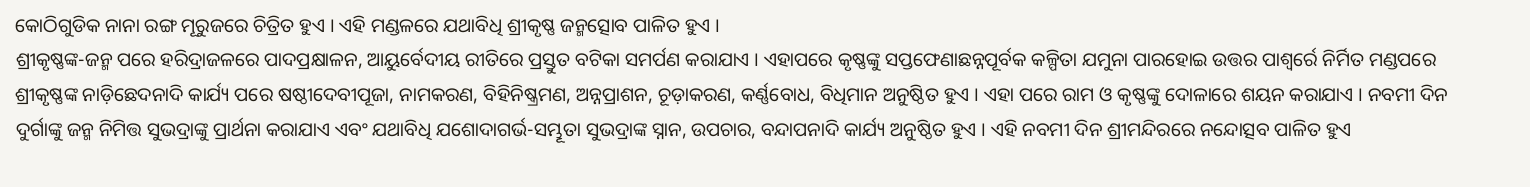କୋଠିଗୁଡିକ ନାନା ରଙ୍ଗ ମୂରୁଜରେ ଚିତ୍ରିତ ହୁଏ । ଏହି ମଣ୍ଡଳରେ ଯଥାବିଧି ଶ୍ରୀକୃଷ୍ଣ ଜନ୍ମତ୍ସୋବ ପାଳିତ ହୁଏ ।
ଶ୍ରୀକୃଷ୍ଣଙ୍କ-ଜନ୍ମ ପରେ ହରିଦ୍ରାଜଳରେ ପାଦପ୍ରକ୍ଷାଳନ, ଆୟୁର୍ବେଦୀୟ ରୀତିରେ ପ୍ରସ୍ତୁତ ବଟିକା ସମର୍ପଣ କରାଯାଏ । ଏହାପରେ କୃଷ୍ଣଙ୍କୁ ସପ୍ତଫେଣାଛନ୍ନପୂର୍ବକ କଳ୍ପିତା ଯମୁନା ପାରହୋଇ ଉତ୍ତର ପାଶ୍ୱର୍ରେ ନିର୍ମିତ ମଣ୍ଡପରେ ଶ୍ରୀକୃଷ୍ଣଙ୍କ ନାଡ଼ିଛେଦନାଦି କାର୍ଯ୍ୟ ପରେ ଷଷ୍ଠୀଦେବୀପୂଜା, ନାମକରଣ, ବିହିନିଷ୍କ୍ରମଣ, ଅନ୍ନପ୍ରାଶନ, ଚୂଡ଼ାକରଣ, କର୍ଣ୍ଣବୋଧ, ବିଧିମାନ ଅନୁଷ୍ଠିତ ହୁଏ । ଏହା ପରେ ରାମ ଓ କୃଷ୍ଣଙ୍କୁ ଦୋଳାରେ ଶୟନ କରାଯାଏ । ନବମୀ ଦିନ ଦୁର୍ଗାଙ୍କୁ ଜନ୍ମ ନିମିତ୍ତ ସୁଭଦ୍ରାଙ୍କୁ ପ୍ରାର୍ଥନା କରାଯାଏ ଏବଂ ଯଥାବିଧି ଯଶୋଦାଗର୍ଭ-ସମ୍ଭୂତା ସୁଭଦ୍ରାଙ୍କ ସ୍ନାନ, ଉପଚାର, ବନ୍ଦାପନାଦି କାର୍ଯ୍ୟ ଅନୁଷ୍ଠିତ ହୁଏ । ଏହି ନବମୀ ଦିନ ଶ୍ରୀମନ୍ଦିରରେ ନନ୍ଦୋତ୍ସବ ପାଳିତ ହୁଏ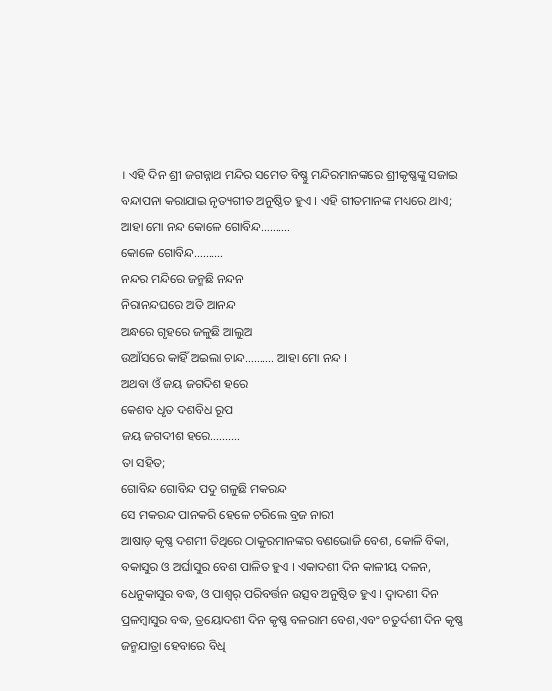। ଏହି ଦିନ ଶ୍ରୀ ଜଗନ୍ନାଥ ମନ୍ଦିର ସମେତ ବିଷ୍ଣୁ ମନ୍ଦିରମାନଙ୍କରେ ଶ୍ରୀକୃଷ୍ଣଙ୍କୁ ସଜାଇ ବନ୍ଦାପନା କରାଯାଇ ନୃତ୍ୟଗୀତ ଅନୁଷ୍ଠିତ ହୁଏ । ଏହି ଗୀତମାନଙ୍କ ମଧ୍ୟରେ ଥାଏ;
ଆହା ମୋ ନନ୍ଦ କୋଳେ ଗୋବିନ୍ଦ……….
କୋଳେ ଗୋବିନ୍ଦ……….
ନନ୍ଦର ମନ୍ଦିରେ ଜନ୍ମଛି ନନ୍ଦନ
ନିରାନନ୍ଦଘରେ ଅତି ଆନନ୍ଦ
ଅନ୍ଧରେ ଗୃହରେ ଜଳୁଛି ଆଲୁଅ
ଉଆଁସରେ କାହିଁ ଅଇଲା ଚାନ୍ଦ………. ଆହା ମୋ ନନ୍ଦ ।
ଅଥବା ଓଁ ଜୟ ଜଗଦିଶ ହରେ
କେଶବ ଧୃତ ଦଶବିଧ ରୂପ
ଜୟ ଜଗଦୀଶ ହରେ……….
ତା ସହିତ;
ଗୋବିନ୍ଦ ଗୋବିନ୍ଦ ପଦୁ ଗଳୁଛି ମକରନ୍ଦ
ସେ ମକରନ୍ଦ ପାନକରି ହେଳେ ଚରିଲେ ବ୍ରଜ ନାରୀ
ଆଷାଡ଼ କୃଷ୍ଣ ଦଶମୀ ତିଥିରେ ଠାକୁରମାନଙ୍କର ବଣଭୋଜି ବେଶ, କୋଳି ବିକା, ବକାସୁର ଓ ଅର୍ଘାସୁର ବେଶ ପାଳିତ ହୁଏ । ଏକାଦଶୀ ଦିନ କାଳୀୟ ଦଳନ, ଧେନୁକାସୁର ବଦ୍ଧ, ଓ ପାଶ୍ୱର୍ ପରିବର୍ତ୍ତନ ଉତ୍ସବ ଅନୁଷ୍ଠିତ ହୁଏ । ଦ୍ୱାଦଶୀ ଦିନ ପ୍ରଳମ୍ବାସୁର ବଦ୍ଧ, ତ୍ରୟୋଦଶୀ ଦିନ କୃଷ୍ଣ ବଳରାମ ବେଶ,ଏବଂ ଚତୁର୍ଦଶୀ ଦିନ କୃଷ୍ଣ ଜନ୍ମଯାତ୍ରା ହେବାରେ ବିଧି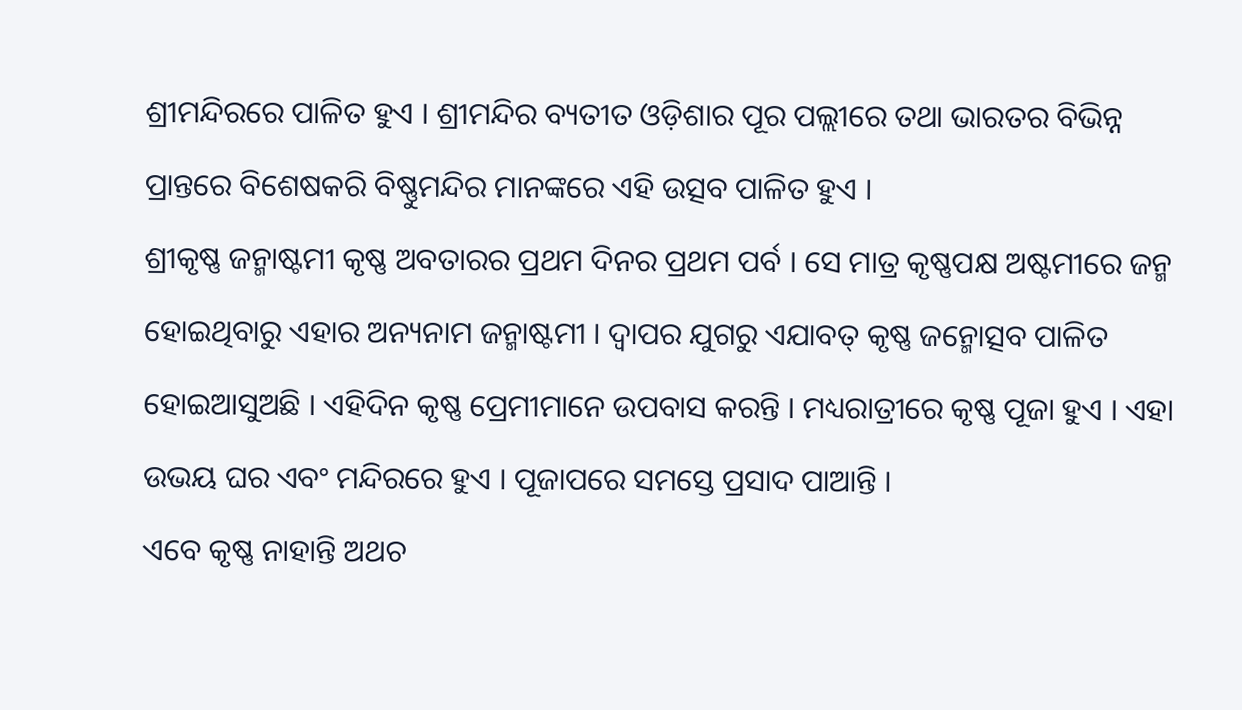ଶ୍ରୀମନ୍ଦିରରେ ପାଳିତ ହୁଏ । ଶ୍ରୀମନ୍ଦିର ବ୍ୟତୀତ ଓଡ଼ିଶାର ପୂର ପଲ୍ଲୀରେ ତଥା ଭାରତର ବିଭିନ୍ନ ପ୍ରାନ୍ତରେ ବିଶେଷକରି ବିଷ୍ଣୁମନ୍ଦିର ମାନଙ୍କରେ ଏହି ଉତ୍ସବ ପାଳିତ ହୁଏ ।
ଶ୍ରୀକୃଷ୍ଣ ଜନ୍ମାଷ୍ଟମୀ କୃଷ୍ଣ ଅବତାରର ପ୍ରଥମ ଦିନର ପ୍ରଥମ ପର୍ବ । ସେ ମାତ୍ର କୃଷ୍ଣପକ୍ଷ ଅଷ୍ଟମୀରେ ଜନ୍ମ ହୋଇଥିବାରୁ ଏହାର ଅନ୍ୟନାମ ଜନ୍ମାଷ୍ଟମୀ । ଦ୍ୱାପର ଯୁଗରୁ ଏଯାବତ୍ କୃଷ୍ଣ ଜନ୍ମୋତ୍ସବ ପାଳିତ ହୋଇଆସୁଅଛି । ଏହିଦିନ କୃଷ୍ଣ ପ୍ରେମୀମାନେ ଉପବାସ କରନ୍ତି । ମଧ୍ୟରାତ୍ରୀରେ କୃଷ୍ଣ ପୂଜା ହୁଏ । ଏହା ଉଭୟ ଘର ଏବଂ ମନ୍ଦିରରେ ହୁଏ । ପୂଜାପରେ ସମସ୍ତେ ପ୍ରସାଦ ପାଆନ୍ତି ।
ଏବେ କୃଷ୍ଣ ନାହାନ୍ତି ଅଥଚ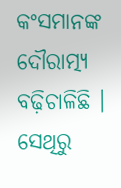କଂସମାନଙ୍କ ଦୌରାତ୍ମ୍ୟ ବଢ଼ିଚାଳିଛି । ସେଥିରୁ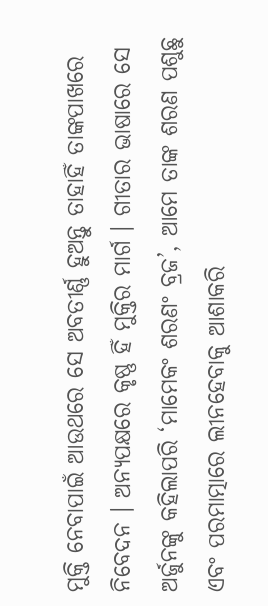ମୁକ୍ତି ନେବାପାଇଁ ଆଉଥରେ ସେ ଅବତୀର୍ଣ୍ଣ ହୁଅନ୍ତୁ ତାହାହିଁ ତାଙ୍କପାଖରେ ନିବେଦନ । ଅନ୍ୟପକ୍ଷରେ କୃଷ୍ଣ ହିଁ ମୁକ୍ତିର ମାର୍ଗ । ଗୀତାର ଭାଷାରେ ସେ ଅର୍ଜୁନଙ୍କୁ କହିଲାପରି ‘ମାମେକଂ ଶରଣଂ ବ୍ରଜ’, ଆମେ ତାଙ୍କ ଶରଣ ପଶୁଛୁ ଏବଂ ପରମାତ୍ମାରେ ଲୀନହେବାକୁ ଆଶାକରି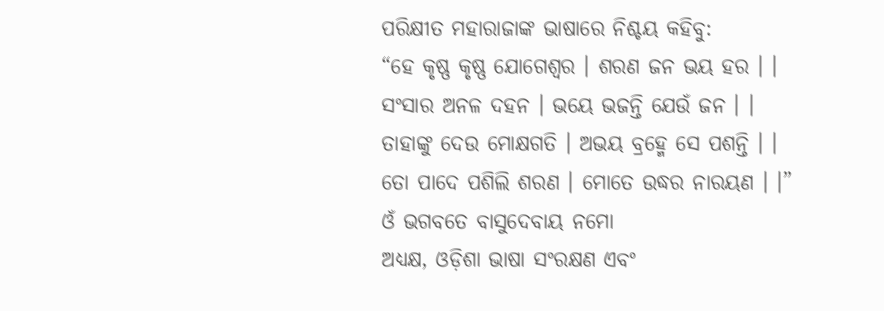ପରିକ୍ଷୀତ ମହାରାଜାଙ୍କ ଭାଷାରେ ନିଶ୍ଚୟ କହିବୁ:
“ହେ କୃଷ୍ଣ କୃଷ୍ଣ ଯୋଗେଶ୍ୱର । ଶରଣ ଜନ ଭୟ ହର । ।
ସଂସାର ଅନଳ ଦହନ । ଭୟେ ଭଜନ୍ତି ଯେଉଁ ଜନ । ।
ତାହାଙ୍କୁ ଦେଉ ମୋକ୍ଷଗତି । ଅଭୟ ବ୍ରହ୍ମେ ସେ ପଶନ୍ତି । ।
ତୋ ପାଦେ ପଶିଲି ଶରଣ । ମୋତେ ଉଦ୍ଧର ନାରୟଣ । ।”
ଓଁ ଭଗବତେ ବାସୁଦେବାୟ ନମୋ
ଅଧ୍ୟକ୍ଷ, ଓଡ଼ିଶା ଭାଷା ସଂରକ୍ଷଣ ଏବଂ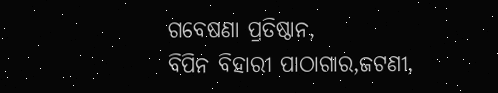ଗବେଷଣା ପ୍ରତିଷ୍ଠାନ,
ବିପିନ ବିହାରୀ ପାଠାଗାର,ଜଟଣୀ,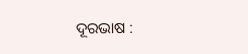ଦୂରଭାଷ :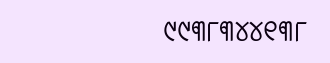୯୯୩୮୩୪୪୧୩୮